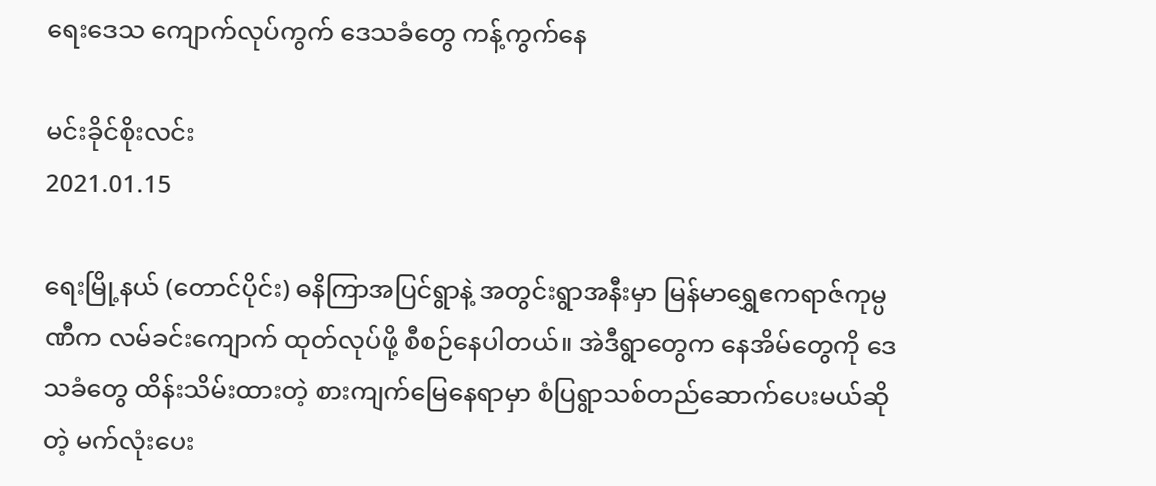ရေးဒေသ ကျောက်လုပ်ကွက် ဒေသခံတွေ ကန့်ကွက်နေ

မင်းခိုင်စိုးလင်း
2021.01.15

ရေးမြို့နယ် (တောင်ပိုင်း) ဓနိကြာအပြင်ရွာနဲ့ အတွင်းရွာအနီးမှာ မြန်မာရွှေဧကရာဇ်ကုမ္ပဏီက လမ်ခင်းကျောက် ထုတ်လုပ်ဖို့ စီစဉ်နေပါတယ်။ အဲဒီရွာတွေက နေအိမ်တွေကို ဒေသခံတွေ ထိန်းသိမ်းထားတဲ့ စားကျက်မြေနေရာမှာ စံပြရွာသစ်တည်ဆောက်ပေးမယ်ဆိုတဲ့ မက်လုံးပေး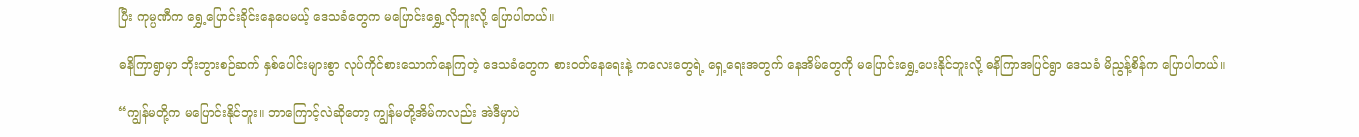ပြီး ကုမ္ပဏီက ရွှေ့ပြောင်းခိုင်းနေပေမယ့် ဒေသခံတွေက မပြောင်းရွှေ့လိုဘူးလို့ ပြောပါတယ်။

ဓနိကြာရွာမှာ ဘိုးဘွားစဉ်ဆက် နှစ်ပေါင်းများစွာ လုပ်ကိုင်စားသောက်နေကြတဲ့ ဒေသခံတွေက စားဝတ်နေရေးနဲ့ ကလေးတွေရဲ့ ရှေ့ရေးအတွက် နေအိမ်တွေကို မပြောင်းရွှေ့ပေးနိုင်ဘူးလို့ ဓနိကြာအပြင်ရွာ ဒေသခံ မိညွန့်စိန်က ပြောပါတယ်။

“ကျွန်မတို့က မပြောင်းနိုင်ဘူး။ ဘာကြောင့်လဲဆိုတော့ ကျွန်မတို့အိမ်ကလည်း အဲဒီမှာပဲ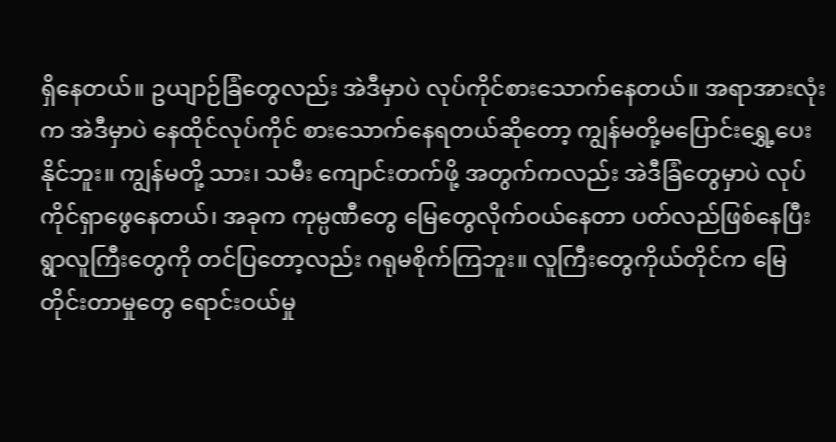ရှိနေတယ်။ ဥယျာဉ်ခြံတွေလည်း အဲဒီမှာပဲ လုပ်ကိုင်စားသောက်နေတယ်။ အရာအားလုံးက အဲဒီမှာပဲ နေထိုင်လုပ်ကိုင် စားသောက်နေရတယ်ဆိုတော့ ကျွန်မတို့မပြောင်းရွှေ့ပေးနိုင်ဘူး။ ကျွန်မတို့ သား၊ သမီး ကျောင်းတက်ဖို့ အတွက်ကလည်း အဲဒီခြံတွေမှာပဲ လုပ်ကိုင်ရှာဖွေနေတယ်၊ အခုက ကုမ္ပဏီတွေ မြေတွေလိုက်ဝယ်နေတာ ပတ်လည်ဖြစ်နေပြီး ရွာလူကြီးတွေကို တင်ပြတော့လည်း ဂရုမစိုက်ကြဘူး။ လူကြီးတွေကိုယ်တိုင်က မြေတိုင်းတာမှုတွေ ရောင်းဝယ်မှု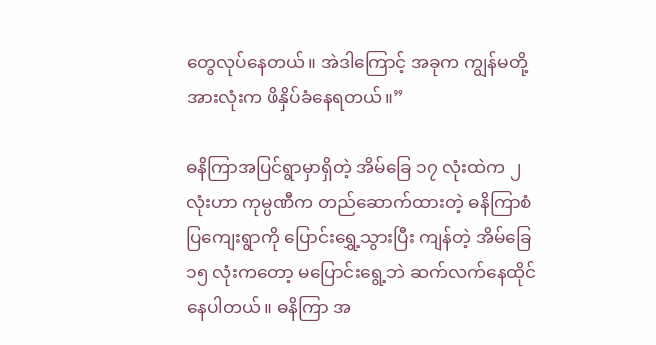တွေလုပ်နေတယ်။ အဲဒါကြောင့် အခုက ကျွန်မတို့အားလုံးက ဖိနှိပ်ခံနေရတယ်။”

ဓနိကြာအပြင်ရွာမှာရှိတဲ့ အိမ်ခြေ ၁၇ လုံးထဲက ၂ လုံးဟာ ကုမ္ပဏီက တည်ဆောက်ထားတဲ့ ဓနိကြာစံပြကျေးရွာကို ပြောင်းရွှေ့သွားပြီး ကျန်တဲ့ အိမ်ခြေ ၁၅ လုံးကတော့ မပြောင်းရွေ့ဘဲ ဆက်လက်နေထိုင်နေပါတယ်။ ဓနိကြာ အ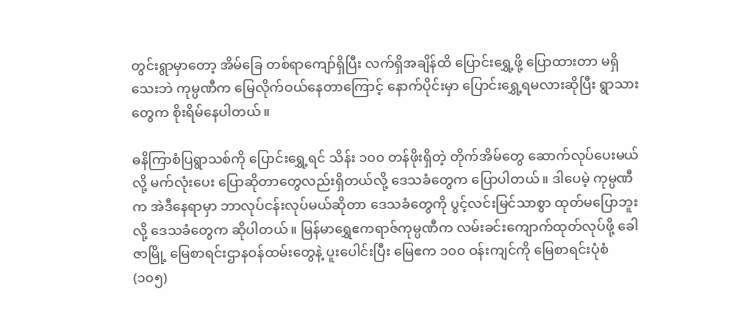တွင်းရွာမှာတော့ အိမ်ခြေ တစ်ရာကျော်ရှိပြီး လက်ရှိအချိန်ထိ ပြောင်းရွှေ့ဖို့ ပြောထားတာ မရှိသေးဘဲ ကုမ္ပဏီက မြေလိုက်ဝယ်နေတာကြောင့် နောက်ပိုင်းမှာ ပြောင်းရွှေ့ရမလားဆိုပြီး ရွာသားတွေက စိုးရိမ်နေပါတယ်။

ဓနိကြာစံပြရွာသစ်ကို ပြောင်းရွှေ့ရင် သိန်း ၁၀၀ တန်ဖိုးရှိတဲ့ တိုက်အိမ်တွေ ဆောက်လုပ်ပေးမယ်လို့ မက်လုံးပေး ပြောဆိုတာတွေလည်းရှိတယ်လို့ ဒေသခံတွေက ပြောပါတယ်။ ဒါပေမဲ့ ကုမ္ပဏီက အဲဒီနေရာမှာ ဘာလုပ်ငန်းလုပ်မယ်ဆိုတာ ဒေသခံတွေကို ပွင့်လင်းမြင်သာစွာ ထုတ်မပြောဘူးလို့ ဒေသခံတွေက ဆိုပါတယ်။ မြန်မာရွှေဧကရာဇ်ကုမ္ပဏီက လမ်းခင်းကျောက်ထုတ်လုပ်ဖို့ ခေါဇာမြို့ မြေစာရင်းဌာနဝန်ထမ်းတွေနဲ့ ပူးပေါင်းပြီး မြေဧက ၁၀၀ ဝန်းကျင်ကို မြေစာရင်းပုံစံ (၁၀၅)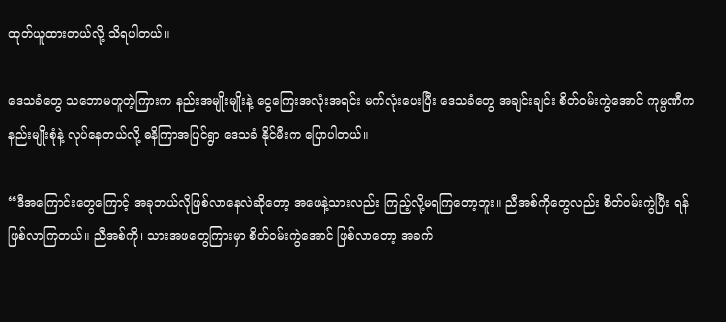ထုတ်ယူထားတယ်လို့ သိရပါတယ်။

ဒေသခံတွေ သဘောမတူတဲ့ကြားက နည်းအမျိုးမျိုးနဲ့ ငွေကြေးအလုံးအရင်း မက်လုံးပေးပြီး ဒေသခံတွေ အချင်းချင်း စိတ်ဝမ်းကွဲအောင် ကုမ္ပဏီက နည်းမျိုးစုံနဲ့ လုပ်နေတယ်လို့ ဓနိကြာအပြင်ရွာ ဒေသခံ နိုင်မီးက ပြောပါတယ်။

“ဒီအကြောင်းတွေကြောင့် အခုဘယ်လိုဖြစ်လာနေလဲဆိုတော့ အဖေနဲ့သားလည်း ကြည့်လို့မရကြတော့ဘူး။ ညီအစ်ကိုတွေလည်း စိတ်ဝမ်းကွဲပြီး ရန်ဖြစ်လာကြတယ်။ ညီအစ်ကို၊ သားအဖတွေကြားမှာ စိတ်ဝမ်းကွဲအောင် ဖြစ်လာတော့ အခက်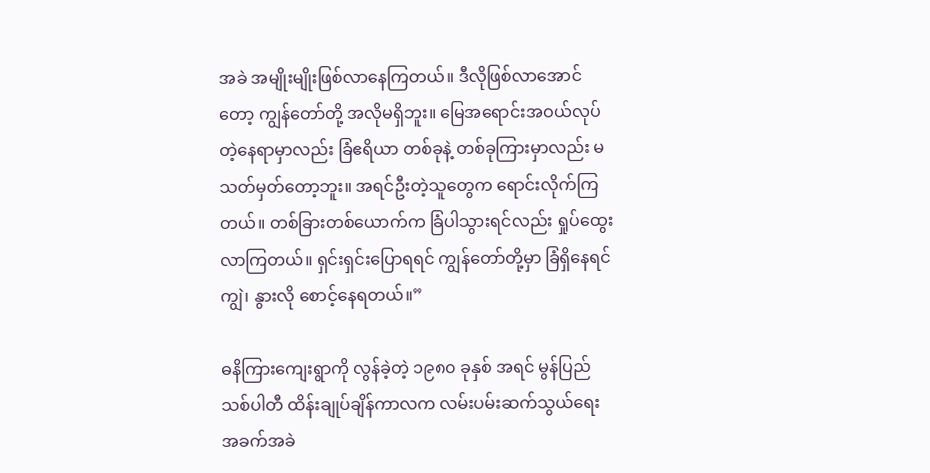အခဲ အမျိုးမျိုးဖြစ်လာနေကြတယ်။ ဒီလိုဖြစ်လာအောင်တော့ ကျွန်တော်တို့ အလိုမရှိဘူး။ မြေအရောင်းအဝယ်လုပ်တဲ့နေရာမှာလည်း ခြံဧရိယာ တစ်ခုနဲ့ တစ်ခုကြားမှာလည်း မသတ်မှတ်တော့ဘူး။ အရင်ဦးတဲ့သူတွေက ရောင်းလိုက်ကြတယ်။ တစ်ခြားတစ်ယောက်က ခြံပါသွားရင်လည်း ရှုပ်ထွေးလာကြတယ်။ ရှင်းရှင်းပြောရရင် ကျွန်တော်တို့မှာ ခြံရှိနေရင် ကျွဲ၊ နွားလို စောင့်နေရတယ်။”

ဓနိကြားကျေးရွာကို လွန်ခဲ့တဲ့ ၁၉၈၀ ခုနှစ် အရင် မွန်ပြည်သစ်ပါတီ ထိန်းချုပ်ချိန်ကာလက လမ်းပမ်းဆက်သွယ်ရေး အခက်အခဲ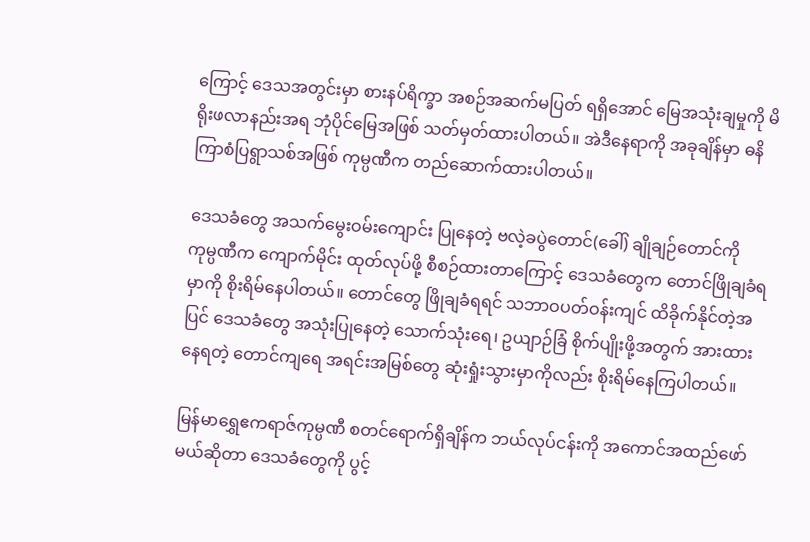ကြောင့် ဒေသအတွင်းမှာ စားနပ်ရိက္ခာ အစဉ်အဆက်မပြတ် ရရှိအောင် မြေအသုံးချမှုကို မိရိုးဖလာနည်းအရ ဘုံပိုင်မြေအဖြစ် သတ်မှတ်ထားပါတယ်။ အဲဒီနေရာကို အခုချိန်မှာ ဓနိကြာစံပြရွာသစ်အဖြစ် ကုမ္ပဏီက တည်ဆောက်ထားပါတယ်။

ဒေသခံတွေ အသက်မွေးဝမ်းကျောင်း ပြုနေတဲ့ ဗလဲ့ခပွဲတောင်(ခေါ်) ချိုချဉ်တောင်ကို ကုမ္ပဏီက ကျောက်မိုင်း ထုတ်လုပ်ဖို့ စီစဉ်ထားတာကြောင့် ဒေသခံတွေက တောင်ဖြိုချခံရမှာကို စိုးရိမ်နေပါတယ်။ တောင်တွေ ဖြိုချခံရရင် သဘာဝပတ်ဝန်းကျင် ထိခိုက်နိုင်တဲ့အပြင် ဒေသခံတွေ အသုံးပြုနေတဲ့ သောက်သုံးရေ၊ ဥယျာဉ်ခြံ စိုက်ပျိုးဖို့အတွက် အားထားနေရတဲ့ တောင်ကျရေ အရင်းအမြစ်တွေ ဆုံးရှုံးသွားမှာကိုလည်း စိုးရိမ်နေကြပါတယ်။

မြန်မာရွှေဧကရာဇ်ကုမ္ပဏီ စတင်ရောက်ရှိချိန်က ဘယ်လုပ်ငန်းကို အကောင်အထည်ဖော်မယ်ဆိုတာ ဒေသခံတွေကို ပွင့်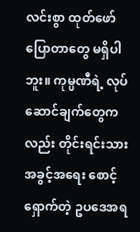လင်းစွာ ထုတ်ဖော်ပြောတာတွေ မရှိပါဘူး။ ကုမ္ပဏီရဲ့ လုပ်ဆောင်ချက်တွေကလည်း တိုင်းရင်းသားအခွင့်အရေး စောင့်ရှောက်တဲ့ ဥပဒေအရ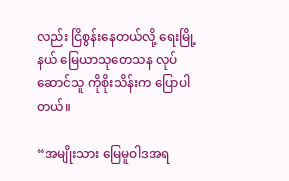လည်း ငြိစွန်းနေတယ်လို့ ရေးမြို့နယ် မြေယာသုတေသန လုပ်ဆောင်သူ ကိုစိုးသိန်းက ပြောပါတယ်။

“အမျိုးသား မြေမူဝါဒအရ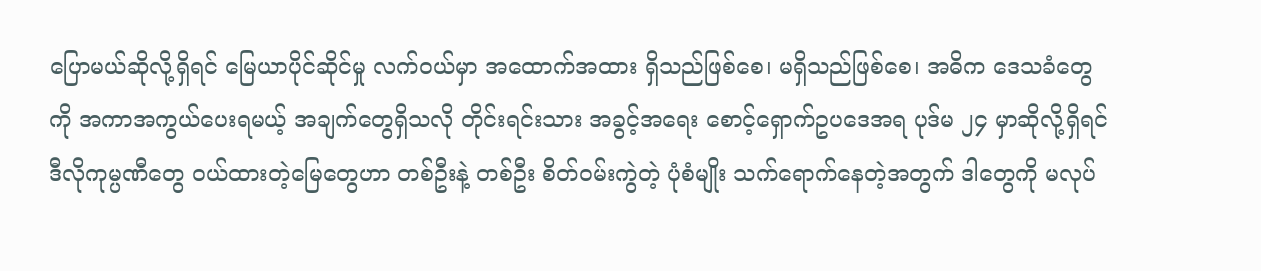ပြောမယ်ဆိုလို့ရှိရင် မြေယာပိုင်ဆိုင်မှု လက်ဝယ်မှာ အထောက်အထား ရှိသည်ဖြစ်စေ၊ မရှိသည်ဖြစ်စေ၊ အဓိက ဒေသခံတွေကို အကာအကွယ်ပေးရမယ့် အချက်တွေရှိသလို တိုင်းရင်းသား အခွင့်အရေး စောင့်ရှောက်ဥပဒေအရ ပုဒ်မ ၂၄ မှာဆိုလို့ရှိရင် ဒီလိုကုမ္ပဏီတွေ ဝယ်ထားတဲ့မြေတွေဟာ တစ်ဦးနဲ့ တစ်ဦး စိတ်ဝမ်းကွဲတဲ့ ပုံစံမျိုး သက်ရောက်နေတဲ့အတွက် ဒါတွေကို မလုပ်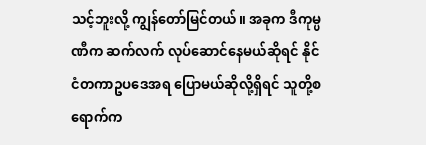သင့်ဘူးလို့ ကျွန်တော်မြင်တယ်။ အခုက ဒီကုမ္ပဏီက ဆက်လက် လုပ်ဆောင်နေမယ်ဆိုရင် နိုင်ငံတကာဥပဒေအရ ပြောမယ်ဆိုလို့ရှိရင် သူတို့စရောက်က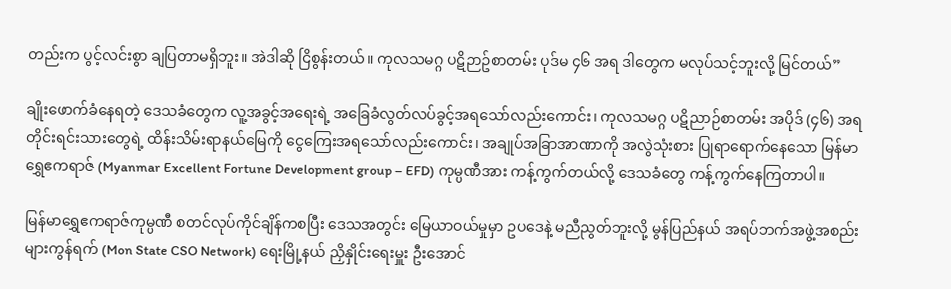တည်းက ပွင့်လင်းစွာ ချပြတာမရှိဘူး။ အဲဒါဆို ငြိစွန်းတယ်။ ကုလသမဂ္ဂ ပဋိဉာဥ်စာတမ်း ပုဒ်မ ၄၆ အရ ဒါတွေက မလုပ်သင့်ဘူးလို့ မြင်တယ်”

ချိုးဖောက်ခံနေရတဲ့ ဒေသခံတွေက လူ့အခွင့်အရေးရဲ့ အခြေခံလွတ်လပ်ခွင့်အရသော်လည်းကောင်း၊ ကုလသမဂ္ဂ ပဋိညာဉ်စာတမ်း အပိုဒ် (၄၆) အရ တိုင်းရင်းသားတွေရဲ့ ထိန်းသိမ်းရာနယ်မြေကို ငွေကြေးအရသော်လည်းကောင်း၊ အချုပ်အခြာအာဏာကို အလွဲသုံးစား ပြုရာရောက်နေသော မြန်မာရွှေဧကရာဇ် (Myanmar Excellent Fortune Development group – EFD) ကုမ္ပဏီအား ကန့်ကွက်တယ်လို့ ဒေသခံတွေ ကန့်ကွက်နေကြတာပါ။

မြန်မာရွှေဧကရာဇ်ကုမ္ပဏီ စတင်လုပ်ကိုင်ချိန်ကစပြီး ဒေသအတွင်း မြေယာဝယ်မှုမှာ ဥပဒေနဲ့ မညီညွတ်ဘူးလို့ မွန်ပြည်နယ် အရပ်ဘက်အဖွဲ့အစည်းများကွန်ရက် (Mon State CSO Network) ရေးမြို့နယ် ညှိနှိုင်းရေးမှူး ဦးအောင်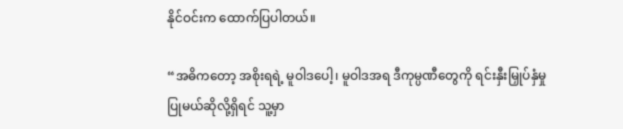နိုင်ဝင်းက ထောက်ပြပါတယ်။

“အဓိကတော့ အစိုးရရဲ့ မူဝါဒပေါ့၊ မူဝါဒအရ ဒီကုမ္ပဏီတွေကို ရင်းနှီးမြှုပ်နှံမှု ပြုမယ်ဆိုလို့ရှိရင် သူ့မှာ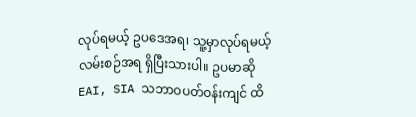လုပ်ရမယ့် ဥပဒေအရ၊ သူ့မှာလုပ်ရမယ့် လမ်းစဉ်အရ ရှိပြီးသားပါ။ ဥပမာဆို EAI, SIA သဘာဝပတ်ဝန်းကျင် ထိ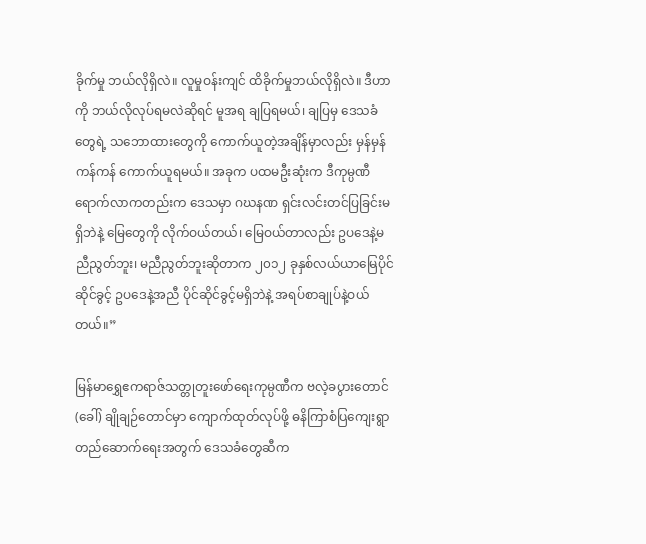ခိုက်မှု ဘယ်လိုရှိလဲ။ လူမှုဝန်းကျင် ထိခိုက်မှုဘယ်လိုရှိလဲ။ ဒီဟာကို ဘယ်လိုလုပ်ရမလဲဆိုရင် မူအရ ချပြရမယ်၊ ချပြမှ ဒေသခံတွေရဲ့ သဘောထားတွေကို ကောက်ယူတဲ့အချိန်မှာလည်း မှန်မှန်ကန်ကန် ကောက်ယူရမယ်။ အခုက ပထမဦးဆုံးက ဒီကုမ္ပဏီ ရောက်လာကတည်းက ဒေသမှာ ဂဃနဏ ရှင်းလင်းတင်ပြခြင်းမရှိဘဲနဲ့ မြေတွေကို လိုက်ဝယ်တယ်၊ မြေဝယ်တာလည်း ဥပဒေနဲ့မညီညွတ်ဘူး၊ မညီညွတ်ဘူးဆိုတာက ၂၀၁၂ ခုနှစ်လယ်ယာမြေပိုင်ဆိုင်ခွင့် ဥပဒေနဲ့အညီ ပိုင်ဆိုင်ခွင့်မရှိဘဲနဲ့ အရပ်စာချုပ်နဲ့ဝယ်တယ်။”

မြန်မာရွှေဧကရာဇ်သတ္တုတူးဖော်ရေးကုမ္ပဏီက ဗလဲ့ခပွားတောင် (ခေါ်) ချိုချဉ်တောင်မှာ ကျောက်ထုတ်လုပ်ဖို့ ဓနိကြာစံပြကျေးရွာ တည်ဆောက်ရေးအတွက် ဒေသခံတွေဆီက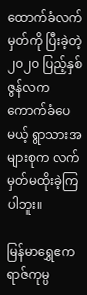ထောက်ခံလက်မှတ်ကို ပြီးခဲ့တဲ့ ၂၀၂၀ ပြည့်နှစ် ဇွန်လက ကောက်ခံပေမယ့် ရွာသားအများစုက လက်မှတ်မထိုးခဲ့ကြပါဘူး။

မြန်မာရွှေဧကရာဇ်ကုမ္ပ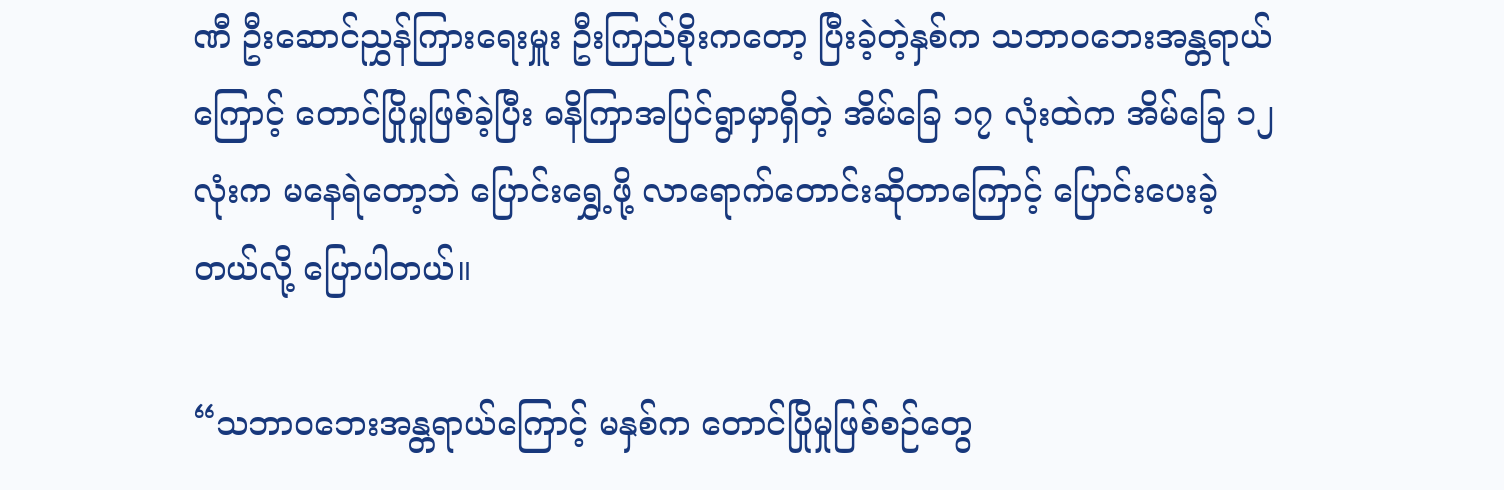ဏီ ဦးဆောင်ညွှန်ကြားရေးမှူး ဦးကြည်စိုးကတော့ ပြီးခဲ့တဲ့နှစ်က သဘာဝဘေးအန္တရာယ်ကြောင့် တောင်ပြိုမှုဖြစ်ခဲ့ပြီး ဓနိကြာအပြင်ရွာမှာရှိတဲ့ အိမ်ခြေ ၁၇ လုံးထဲက အိမ်ခြေ ၁၂ လုံးက မနေရဲတော့ဘဲ ပြောင်းရွှေ့ဖို့ လာရောက်တောင်းဆိုတာကြောင့် ပြောင်းပေးခဲ့တယ်လို့ ပြောပါတယ်။

“သဘာဝဘေးအန္တရာယ်ကြောင့် မနှစ်က တောင်ပြိုမှုဖြစ်စဉ်တွေ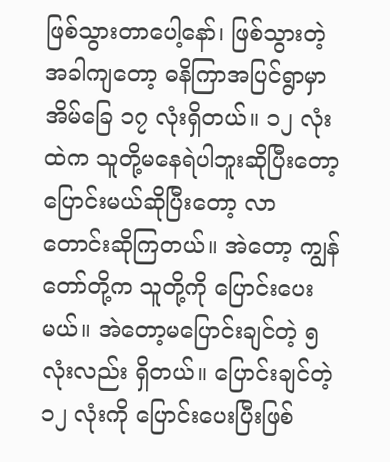ဖြစ်သွားတာပေါ့နော်၊ ဖြစ်သွားတဲ့အခါကျတော့ ဓနိကြာအပြင်ရွာမှာ အိမ်ခြေ ၁၇ လုံးရှိတယ်။ ၁၂ လုံးထဲက သူတို့မနေရဲပါဘူးဆိုပြီးတော့ ပြောင်းမယ်ဆိုပြီးတော့ လာတောင်းဆိုကြတယ်။ အဲတော့ ကျွန်တော်တို့က သူတို့ကို ပြောင်းပေးမယ်။ အဲတော့မပြောင်းချင်တဲ့ ၅ လုံးလည်း ရှိတယ်။ ပြောင်းချင်တဲ့ ၁၂ လုံးကို ပြောင်းပေးပြီးဖြစ်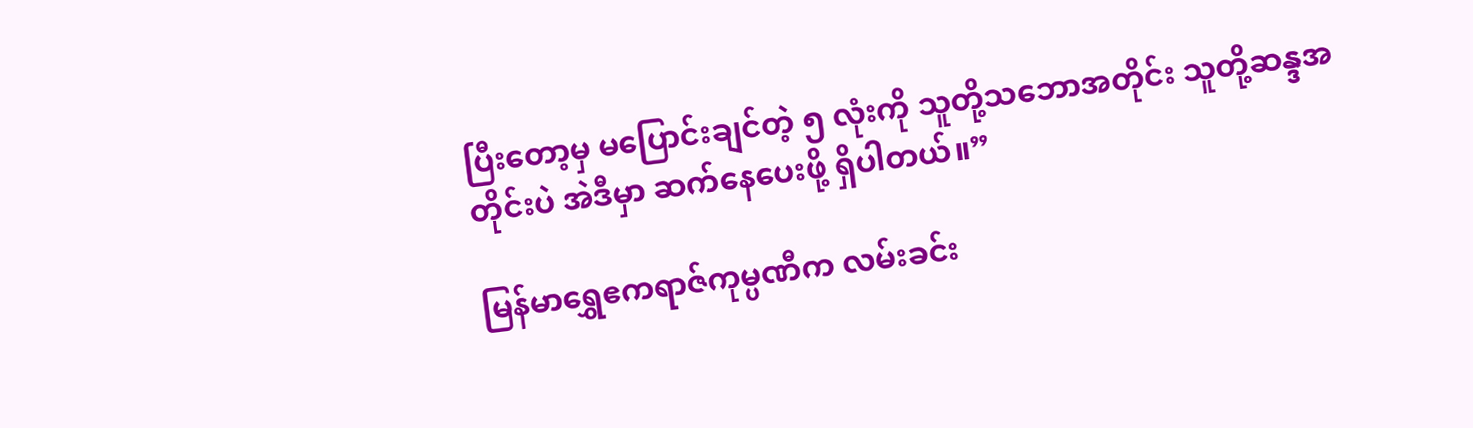ပြီးတော့မှ မပြောင်းချင်တဲ့ ၅ လုံးကို သူတို့သဘောအတိုင်း သူတို့ဆန္ဒအတိုင်းပဲ အဲဒီမှာ ဆက်နေပေးဖို့ ရှိပါတယ်။”

မြန်မာရွှေဧကရာဇ်ကုမ္ပဏီက လမ်းခင်း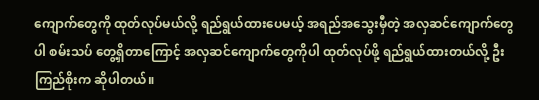ကျောက်တွေကို ထုတ်လုပ်မယ်လို့ ရည်ရွယ်ထားပေမယ့် အရည်အသွေးမှီတဲ့ အလှဆင်ကျောက်တွေပါ စမ်းသပ် တွေ့ရှိတာကြောင့် အလှဆင်ကျောက်တွေကိုပါ ထုတ်လုပ်ဖို့ ရည်ရွယ်ထားတယ်လို့ ဦးကြည်စိုးက ဆိုပါတယ်။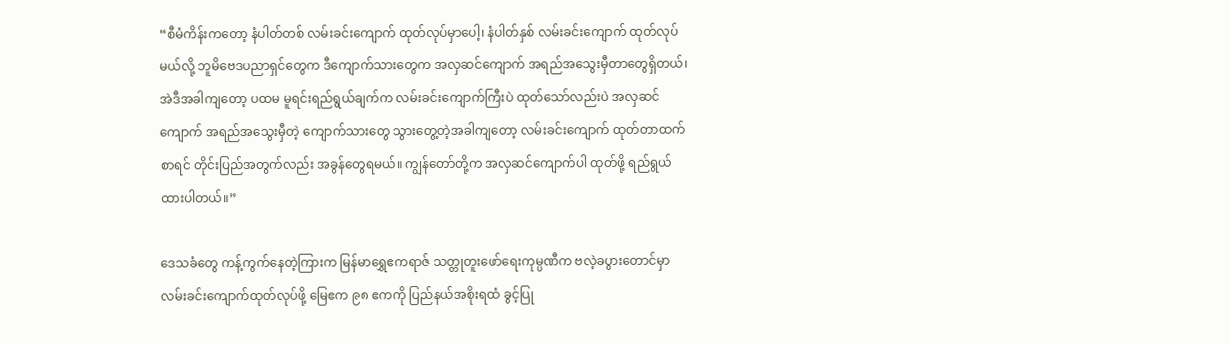“စီမံကိန်းကတော့ နံပါတ်တစ် လမ်းခင်းကျောက် ထုတ်လုပ်မှာပေါ့၊ နံပါတ်နှစ် လမ်းခင်းကျောက် ထုတ်လုပ်မယ်လို့ ဘူမိဗေဒပညာရှင်တွေက ဒီကျောက်သားတွေက အလှဆင်ကျောက် အရည်အသွေးမှီတာတွေရှိတယ်၊ အဲဒီအခါကျတော့ ပထမ မူရင်းရည်ရွယ်ချက်က လမ်းခင်းကျောက်ကြီးပဲ ထုတ်သော်လည်းပဲ အလှဆင်ကျောက် အရည်အသွေးမှီတဲ့ ကျောက်သားတွေ သွားတွေ့တဲ့အခါကျတော့ လမ်းခင်းကျောက် ထုတ်တာထက်စာရင် တိုင်းပြည်အတွက်လည်း အခွန်တွေရမယ်။ ကျွန်တော်တို့က အလှဆင်ကျောက်ပါ ထုတ်ဖို့ ရည်ရွယ်ထားပါတယ်။”

ဒေသခံတွေ ကန့်ကွက်နေတဲ့ကြားက မြန်မာရွှေဧကရာဇ် သတ္တုတူးဖော်ရေးကုမ္ပဏီက ဗလဲ့ခပွားတောင်မှာ လမ်းခင်းကျောက်ထုတ်လုပ်ဖို့ မြေဧက ၉၈ ဧကကို ပြည်နယ်အစိုးရထံ ခွင့်ပြု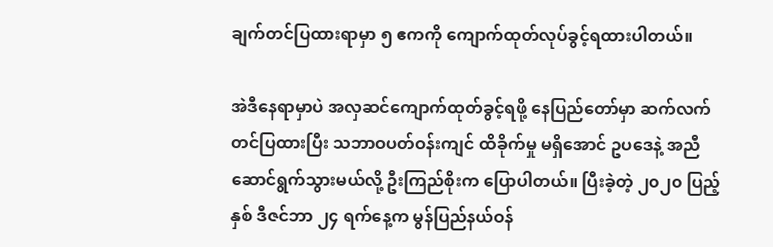ချက်တင်ပြထားရာမှာ ၅ ဧကကို ကျောက်ထုတ်လုပ်ခွင့်ရထားပါတယ်။

အဲဒီနေရာမှာပဲ အလှဆင်ကျောက်ထုတ်ခွင့်ရဖို့ နေပြည်တော်မှာ ဆက်လက်တင်ပြထားပြီး သဘာဝပတ်ဝန်းကျင် ထိခိုက်မှု မရှိအောင် ဥပဒေနဲ့ အညီ ဆောင်ရွက်သွားမယ်လို့ ဦးကြည်စိုးက ပြောပါတယ်။ ပြီးခဲ့တဲ့ ၂၀၂၀ ပြည့်နှစ် ဒီဇင်ဘာ ၂၄ ရက်နေ့က မွန်ပြည်နယ်ဝန်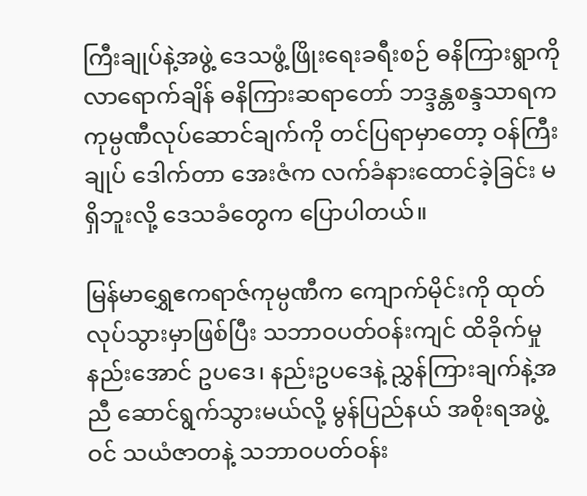ကြီးချုပ်နဲ့အဖွဲ့ ဒေသဖွံ့ဖြိုးရေးခရီးစဉ် ဓနိကြားရွာကို လာရောက်ချိန် ဓနိကြားဆရာတော် ဘဒ္ဒန္တစန္ဒသာရက ကုမ္ပဏီလုပ်ဆောင်ချက်ကို တင်ပြရာမှာတော့ ဝန်ကြီးချုပ် ဒေါက်တာ အေးဇံက လက်ခံနားထောင်ခဲ့ခြင်း မရှိဘူးလို့ ဒေသခံတွေက ပြောပါတယ်။

မြန်မာရွှေဧကရာဇ်ကုမ္ပဏီက ကျောက်မိုင်းကို ထုတ်လုပ်သွားမှာဖြစ်ပြီး သဘာဝပတ်ဝန်းကျင် ထိခိုက်မှုနည်းအောင် ဥပဒေ၊ နည်းဥပဒေနဲ့ ညွှန်ကြားချက်နဲ့အညီ ဆောင်ရွက်သွားမယ်လို့ မွန်ပြည်နယ် အစိုးရအဖွဲ့ဝင် သယံဇာတနဲ့ သဘာဝပတ်ဝန်း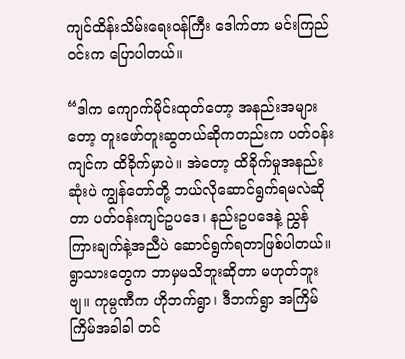ကျင်ထိန်းသိမ်းရေးဝန်ကြီး ဒေါက်တာ မင်းကြည်ဝင်းက ပြောပါတယ်။

“ဒါက ကျောက်မိုင်းထုတ်တော့ အနည်းအများတော့ တူးဖော်တူးဆွတယ်ဆိုကတည်းက ပတ်ဝန်းကျင်က ထိခိုက်မှာပဲ။ အဲတော့ ထိခိုက်မှုအနည်းဆုံးပဲ ကျွန်တော်တို့ ဘယ်လိုဆောင်ရွက်ရမလဲဆိုတာ ပတ်ဝန်းကျင်ဥပဒေ၊ နည်းဥပဒေနဲ့ ညွှန်ကြားချက်နဲ့အညီပဲ ဆောင်ရွက်ရတာဖြစ်ပါတယ်။ ရွာသားတွေက ဘာမှမသိဘူးဆိုတာ မဟုတ်ဘူးဗျ။ ကုမ္ပဏီက ဟိုဘက်ရွာ၊ ဒီဘက်ရွာ အကြိမ်ကြိမ်အခါခါ တင်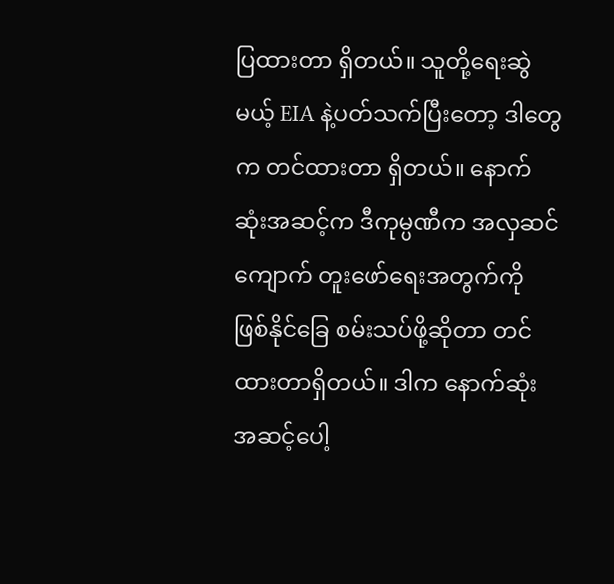ပြထားတာ ရှိတယ်။ သူတို့ရေးဆွဲမယ့် EIA နဲ့ပတ်သက်ပြီးတော့ ဒါတွေက တင်ထားတာ ရှိတယ်။ နောက်ဆုံးအဆင့်က ဒီကုမ္ပဏီက အလှဆင်ကျောက် တူးဖော်ရေးအတွက်ကို ဖြစ်နိုင်ခြေ စမ်းသပ်ဖို့ဆိုတာ တင်ထားတာရှိတယ်။ ဒါက နောက်ဆုံး အဆင့်ပေါ့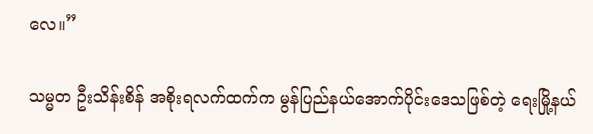လေ။”

သမ္မတ ဦးသိန်းစိန် အစိုးရလက်ထက်က မွန်ပြည်နယ်အောက်ပိုင်းဒေသဖြစ်တဲ့ ရေးမြို့နယ်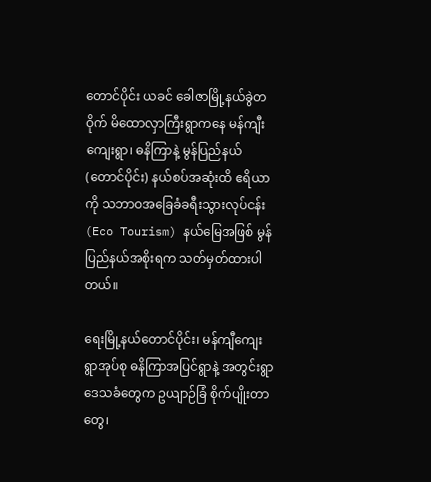တောင်ပိုင်း ယခင် ခေါဇာမြို့နယ်ခွဲတဝိုက် မိထောလှာကြီးရွာကနေ မန်ကျီးကျေးရွာ၊ ဓနိကြာနဲ့ မွန်ပြည်နယ် (တောင်ပိုင်း) နယ်စပ်အဆုံးထိ ဧရိယာကို သဘာဝအခြေခံခရီးသွားလုပ်ငန်း (Eco Tourism) နယ်မြေအဖြစ် မွန် ပြည်နယ်အစိုးရက သတ်မှတ်ထားပါတယ်။

ရေးမြို့နယ်တောင်ပိုင်း၊ မန်ကျီကျေးရွာအုပ်စု ဓနိကြာအပြင်ရွာနဲ့ အတွင်းရွာ ဒေသခံတွေက ဥယျာဉ်ခြံ စိုက်ပျိုးတာတွေ၊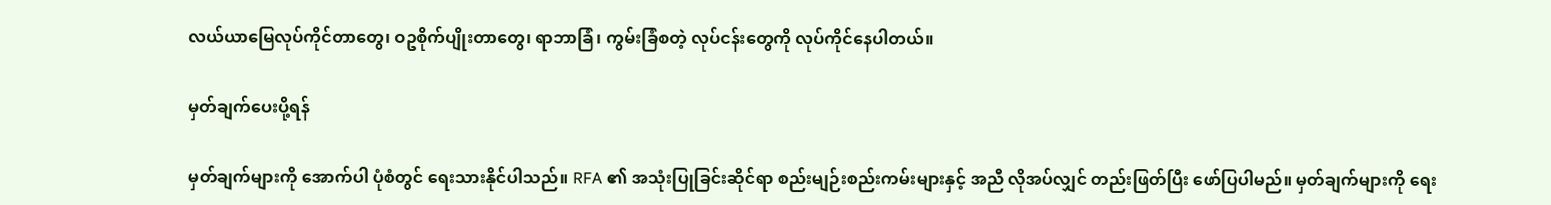လယ်ယာမြေလုပ်ကိုင်တာတွေ၊ ဝဥစိုက်ပျိုးတာတွေ၊ ရာဘာခြံ၊ ကွမ်းခြံစတဲ့ လုပ်ငန်းတွေကို လုပ်ကိုင်နေပါတယ်။

မှတ်ချက်ပေးပို့ရန်

မှတ်ချက်များကို အောက်ပါ ပုံစံတွင် ရေးသားနိုင်ပါသည်။ RFA ၏ အသုံးပြုခြင်းဆိုင်ရာ စည်းမျဉ်းစည်းကမ်းများနှင့် အညီ လိုအပ်လျှင် တည်းဖြတ်ပြီး ဖော်ပြပါမည်။ မှတ်ချက်များကို ရေး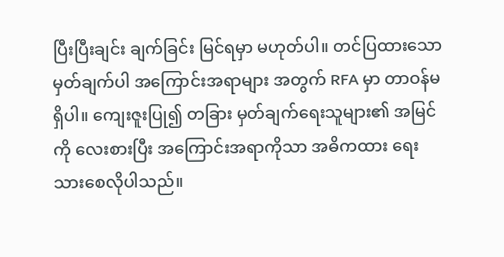ပြီးပြီးချင်း ချက်ခြင်း မြင်ရမှာ မဟုတ်ပါ။ တင်ပြထားသော မှတ်ချက်ပါ အကြောင်းအရာများ အတွက် RFA မှာ တာဝန်မရှိပါ။ ကျေးဇူးပြု၍ တခြား မှတ်ချက်ရေးသူများ၏ အမြင်ကို လေးစားပြီး အကြောင်းအရာကိုသာ အဓိကထား ရေးသားစေလိုပါသည်။